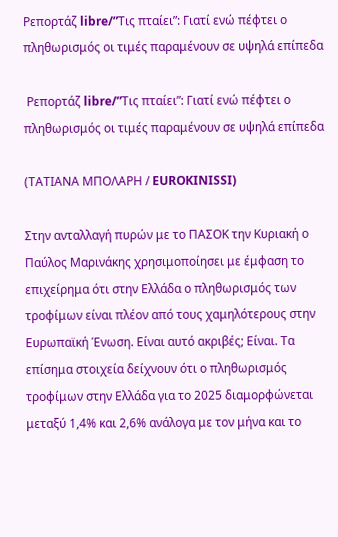Ρεπορτάζ libre/”Τις πταίει”: Γιατί ενώ πέφτει ο πληθωρισμός οι τιμές παραμένουν σε υψηλά επίπεδα

 Ρεπορτάζ libre/”Τις πταίει”: Γιατί ενώ πέφτει ο πληθωρισμός οι τιμές παραμένουν σε υψηλά επίπεδα

(ΤΑΤΙΑΝΑ ΜΠΟΛΑΡΗ / EUROKINISSI)

Στην ανταλλαγή πυρών με το ΠΑΣΟΚ την Κυριακή ο Παύλος Μαρινάκης χρησιμοποίησει με έμφαση το επιχείρημα ότι στην Ελλάδα ο πληθωρισμός των τροφίμων είναι πλέον από τους χαμηλότερους στην Ευρωπαϊκή Ένωση. Είναι αυτό ακριβές; Είναι. Τα επίσημα στοιχεία δείχνουν ότι ο πληθωρισμός τροφίμων στην Ελλάδα για το 2025 διαμορφώνεται  μεταξύ 1,4% και 2,6% ανάλογα με τον μήνα και το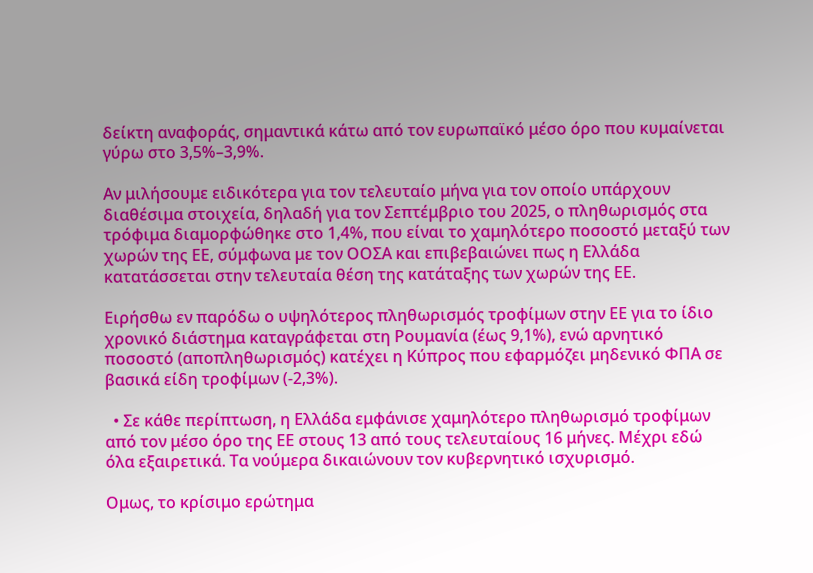δείκτη αναφοράς, σημαντικά κάτω από τον ευρωπαϊκό μέσο όρο που κυμαίνεται γύρω στο 3,5%–3,9%.

Αν μιλήσουμε ειδικότερα για τον τελευταίο μήνα για τον οποίο υπάρχουν διαθέσιμα στοιχεία, δηλαδή για τον Σεπτέμβριο του 2025, ο πληθωρισμός στα τρόφιμα διαμορφώθηκε στο 1,4%, που είναι το χαμηλότερο ποσοστό μεταξύ των χωρών της ΕΕ, σύμφωνα με τον ΟΟΣΑ και επιβεβαιώνει πως η Ελλάδα κατατάσσεται στην τελευταία θέση της κατάταξης των χωρών της ΕΕ.

Ειρήσθω εν παρόδω ο υψηλότερος πληθωρισμός τροφίμων στην ΕΕ για το ίδιο χρονικό διάστημα καταγράφεται στη Ρουμανία (έως 9,1%), ενώ αρνητικό ποσοστό (αποπληθωρισμός) κατέχει η Κύπρος που εφαρμόζει μηδενικό ΦΠΑ σε βασικά είδη τροφίμων (-2,3%).

  • Σε κάθε περίπτωση, η Ελλάδα εμφάνισε χαμηλότερο πληθωρισμό τροφίμων από τον μέσο όρο της ΕΕ στους 13 από τους τελευταίους 16 μήνες. Μέχρι εδώ όλα εξαιρετικά. Τα νούμερα δικαιώνουν τον κυβερνητικό ισχυρισμό.

Ομως, το κρίσιμο ερώτημα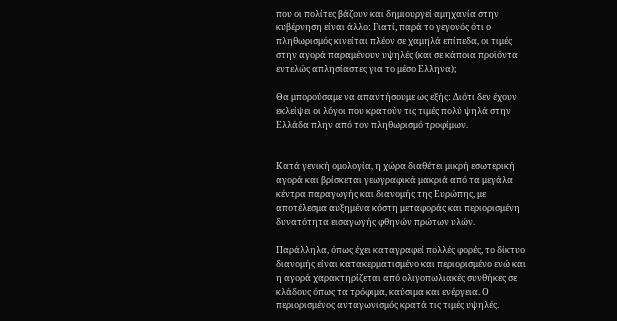που οι πολίτες βάζουν και δημιουργεί αμηχανία στην κυβέρνηση είναι άλλο: Γιατί, παρά το γεγονός ότι ο πληθωρισμός κινείται πλέον σε χαμηλά επίπεδα, οι τιμές στην αγορά παραμένουν υψηλές (και σε κάποια προϊόντα εντελώς απλησίαστες για το μέσο Ελληνα);

Θα μπορούσαμε να απαντήσουμε ως εξής: Διότι δεν έχουν εκλείψει οι λόγοι που κρατούν τις τιμές πολύ ψηλά στην Ελλάδα πλην από τον πληθωρισμό τροφίμων.


Κατά γενική ομολογία, η χώρα διαθέτει μικρή εσωτερική αγορά και βρίσκεται γεωγραφικά μακριά από τα μεγάλα κέντρα παραγωγής και διανομής της Ευρώπης, με αποτέλεσμα αυξημένα κόστη μεταφοράς και περιορισμένη δυνατότητα εισαγωγής φθηνών πρώτων υλών.

Παράλληλα, όπως έχει καταγραφεί πολλές φορές, το δίκτυο διανομής είναι κατακερματισμένο και περιορισμένο ενώ και η αγορά χαρακτηρίζεται από ολιγοπωλιακές συνθήκες σε κλάδους όπως τα τρόφιμα, καύσιμα και ενέργεια. Ο περιορισμένος ανταγωνισμός κρατά τις τιμές υψηλές.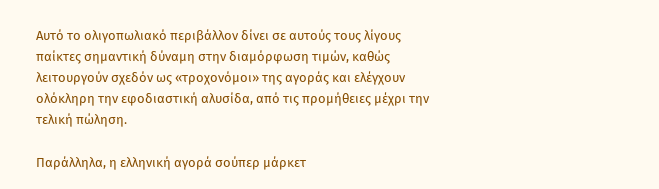Αυτό το ολιγοπωλιακό περιβάλλον δίνει σε αυτούς τους λίγους παίκτες σημαντική δύναμη στην διαμόρφωση τιμών, καθώς λειτουργούν σχεδόν ως «τροχονόμοι» της αγοράς και ελέγχουν ολόκληρη την εφοδιαστική αλυσίδα, από τις προμήθειες μέχρι την τελική πώληση.

Παράλληλα, η ελληνική αγορά σούπερ μάρκετ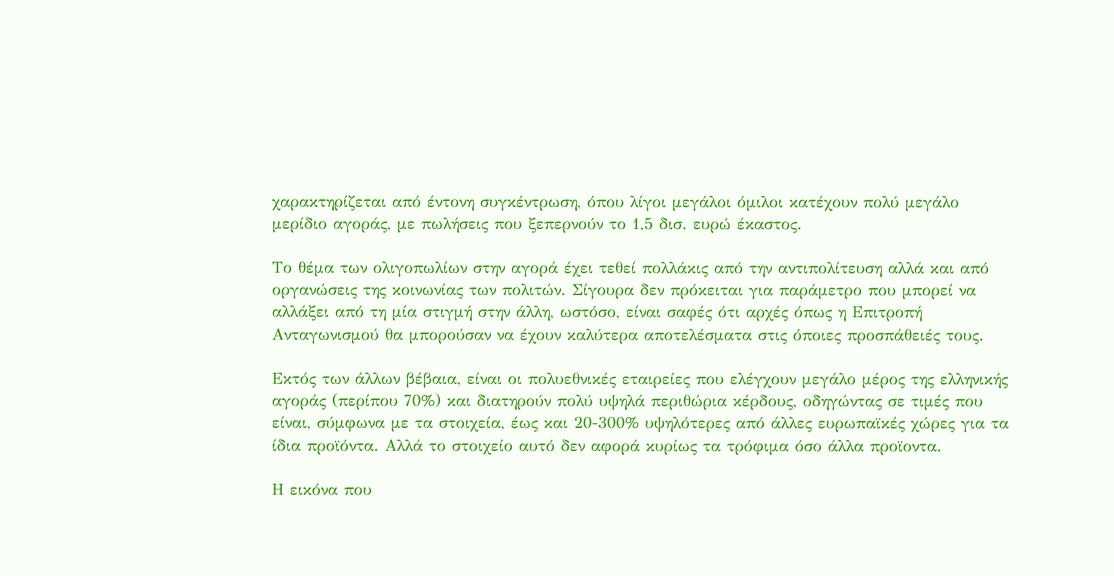χαρακτηρίζεται από έντονη συγκέντρωση, όπου λίγοι μεγάλοι όμιλοι κατέχουν πολύ μεγάλο μερίδιο αγοράς, με πωλήσεις που ξεπερνούν το 1,5 δισ. ευρώ έκαστος.

Το θέμα των ολιγοπωλίων στην αγορά έχει τεθεί πολλάκις από την αντιπολίτευση αλλά και από οργανώσεις της κοινωνίας των πολιτών. Σίγουρα δεν πρόκειται για παράμετρο που μπορεί να αλλάξει από τη μία στιγμή στην άλλη, ωστόσο, είναι σαφές ότι αρχές όπως η Επιτροπή Ανταγωνισμού θα μπορούσαν να έχουν καλύτερα αποτελέσματα στις όποιες προσπάθειές τους.

Εκτός των άλλων βέβαια, είναι οι πολυεθνικές εταιρείες που ελέγχουν μεγάλο μέρος της ελληνικής αγοράς (περίπου 70%) και διατηρούν πολύ υψηλά περιθώρια κέρδους, οδηγώντας σε τιμές που είναι, σύμφωνα με τα στοιχεία, έως και 20-300% υψηλότερες από άλλες ευρωπαϊκές χώρες για τα ίδια προϊόντα. Αλλά το στοιχείο αυτό δεν αφορά κυρίως τα τρόφιμα όσο άλλα προϊοντα.

Η εικόνα που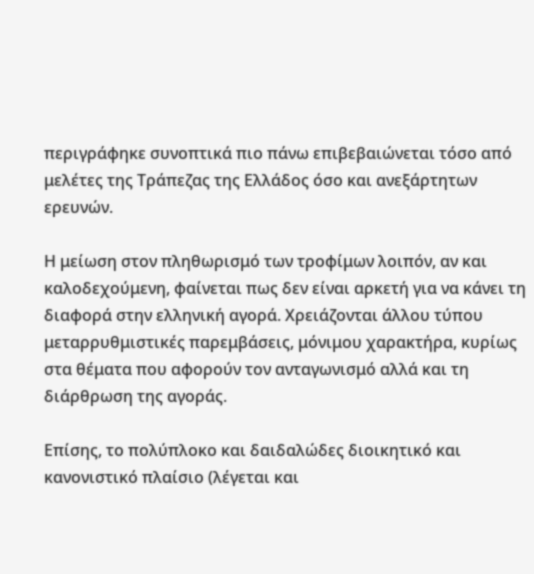περιγράφηκε συνοπτικά πιο πάνω επιβεβαιώνεται τόσο από μελέτες της Τράπεζας της Ελλάδος όσο και ανεξάρτητων ερευνών.

Η μείωση στον πληθωρισμό των τροφίμων λοιπόν, αν και καλοδεχούμενη, φαίνεται πως δεν είναι αρκετή για να κάνει τη διαφορά στην ελληνική αγορά. Χρειάζονται άλλου τύπου μεταρρυθμιστικές παρεμβάσεις, μόνιμου χαρακτήρα, κυρίως στα θέματα που αφορούν τον ανταγωνισμό αλλά και τη διάρθρωση της αγοράς.

Επίσης, το πολύπλοκο και δαιδαλώδες διοικητικό και κανονιστικό πλαίσιο (λέγεται και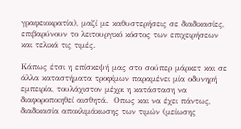γραφειοκρατία), μαζί με καθυστερήσεις σε διαδικασίες, επιβαρύνουν το λειτουργικό κόστος των επιχειρήσεων και τελικά τις τιμές.

Κάπως έτσι η επίσκεψή μας στο σούπερ μάρκετ και σε άλλα καταστήματα τροφίμων παραμένει μία οδυνηρή εμπειρία, τουλάχιστον μέχρι η κατάσταση να διαφοροποιηθεί αισθητά.  Οπως και να έχει πάντως, διαδικασία αποκλιμάκωσης των τιμών (μείωσης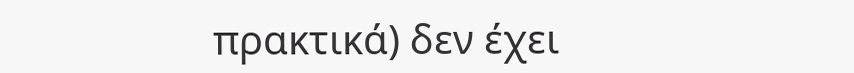πρακτικά) δεν έχει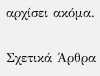αρχίσει ακόμα.

Σχετικά Άρθρα